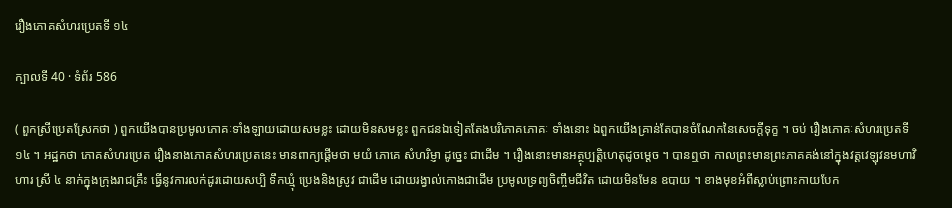រឿងភោគសំហរប្រេតទី ១៤

ក្បាលទី 40 · ទំព័រ 586

( ពួកស្រីប្រេតស្រែកថា ) ពួកយើងបានប្រមូលភោគៈទាំងឡាយដោយសមខ្លះ ដោយមិនសមខ្លះ ពួកជនឯទៀតតែងបរិភោគភោគៈ ទាំងនោះ ឯពួកយើងគ្រាន់តែបានចំណែកនៃសេចក្តីទុក្ខ ។ ចប់ រឿងភោគៈសំហរប្រេតទី ១៤ ។ អដ្ឋកថា ភោគសំហរប្រេត រឿងនាងភោគសំហរប្រេតនេះ មានពាក្យផ្តើមថា មយំ ភោគេ សំហរិម្ញា ដូច្នេះ ជាដើម ។ រឿងនោះមានអត្ថុប្បត្តិហេតុដូចម្តេច ។ បានឮថា កាលព្រះមានព្រះភាគគង់នៅក្នុងវត្តវេឡុវនមហាវិហារ ស្រី ៤ នាក់ក្នុងក្រុងរាជគ្រឹះ ធ្វើនូវការលក់ដូរដោយសប្បិ ទឹកឃ្មុំ ប្រេងនិងស្រូវ ជាដើម ដោយរង្វាល់កោងជាដើម ប្រមូលទ្រព្យចិញ្ចឹមជីវិត ដោយមិនមែន ឧបាយ ។ ខាងមុខអំពីស្លាប់ព្រោះកាយបែក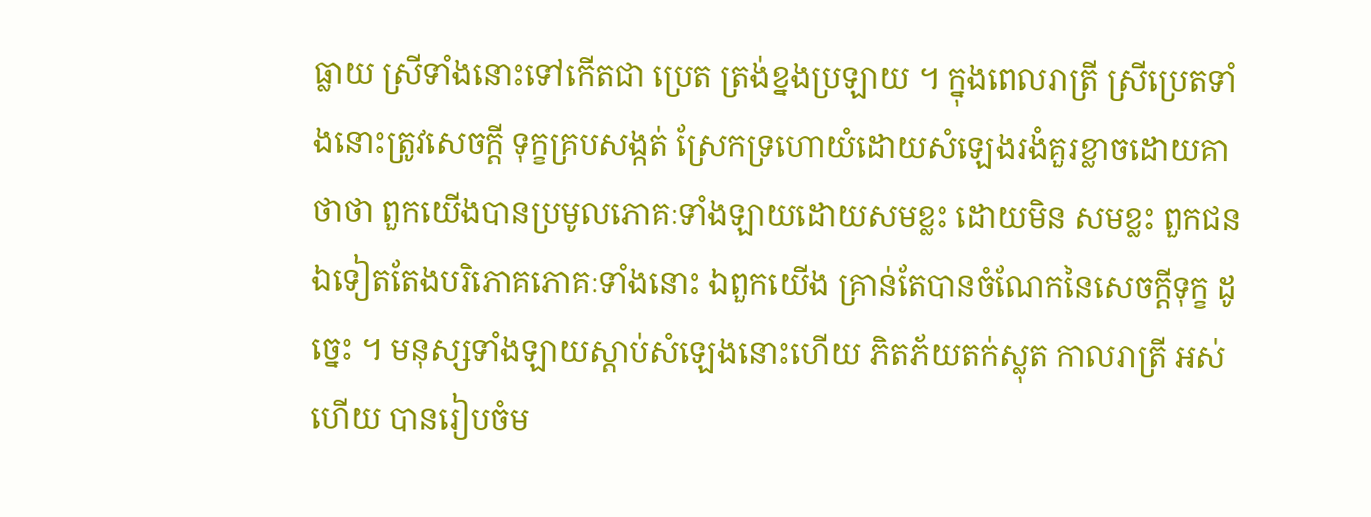ធ្លាយ ស្រីទាំងនោះទៅកើតជា ប្រេត ត្រង់ខ្នងប្រឡាយ ។ ក្នុងពេលរាត្រី ស្រីប្រេតទាំងនោះត្រូវសេចក្តី ទុក្ខគ្របសង្កត់ ស្រែកទ្រហោយំដោយសំឡេងរងំគួរខ្លាចដោយគាថាថា ពួកយើងបានប្រមូលភោគៈទាំងឡាយដោយសមខ្លះ ដោយមិន សមខ្លះ ពួកជនឯទៀតតែងបរិភោគភោគៈទាំងនោះ ឯពួកយើង គ្រាន់តែបានចំណែកនៃសេចក្តីទុក្ខ ដូច្នេះ ។ មនុស្សទាំងឡាយស្តាប់សំឡេងនោះហើយ ភិតភ័យតក់ស្លុត កាលរាត្រី អស់ហើយ បានរៀបចំម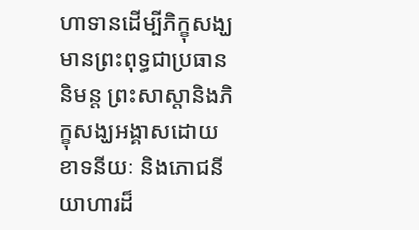ហាទានដើម្បីភិក្ខុសង្ឃ មានព្រះពុទ្ធជាប្រធាន និមន្ត ព្រះសាស្តានិងភិក្ខុសង្ឃអង្គាសដោយខាទនីយៈ និងភោជនីយាហារដ៏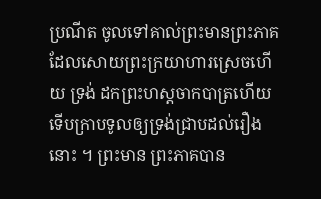ប្រណីត ចូលទៅគាល់ព្រះមានព្រះភាគដែលសោយព្រះក្រយាហារស្រេចហើយ ទ្រង់ ដកព្រះហស្តចាកបាត្រហើយ ទើបក្រាបទូលឲ្យទ្រង់ជ្រាបដល់រឿងនោះ ។ ព្រះមាន ព្រះភាគបាន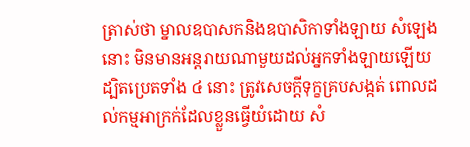ត្រាស់ថា ម្នាលឧបាសកនិងឧបាសិកាទាំងឡាយ សំឡេង នោះ មិនមានអន្តរាយណាមួយដល់អ្នកទាំងឡាយឡើយ ដ្បិតប្រេតទាំង ៤ នោះ ត្រូវសេចក្តីទុក្ខគ្របសង្កត់ ពោលដល់កម្មអាក្រក់ដែលខ្លួនធ្វើយំដោយ សំ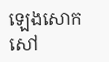ឡេងសោកសៅ